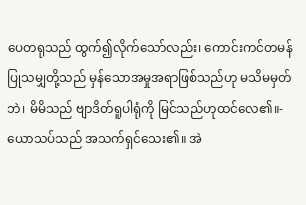ပေတရုသည် ထွက်၍လိုက်သော်လည်း၊ ကောင်းကင်တမန် ပြုသမျှတို့သည် မှန်သောအမှုအရာဖြစ်သည်ဟု မသိမမှတ်ဘဲ၊ မိမိသည် ဗျာဒိတ်ရူပါရုံကို မြင်သည်ဟုထင်လေ၏။-
ယောသပ်သည် အသက်ရှင်သေး၏။ အဲ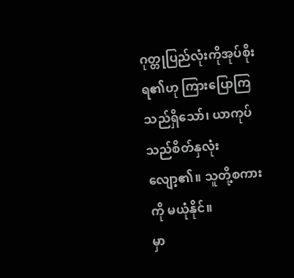ဂုတ္တုပြည်လုံးကိုအုပ်စိုးရ၏ဟု ကြားပြောကြသည်ရှိသော်၊ ယာကုပ်သည်စိတ်နှလုံးလျော့၏။ သူတို့စကားကို မယုံနိုင်။
မှာ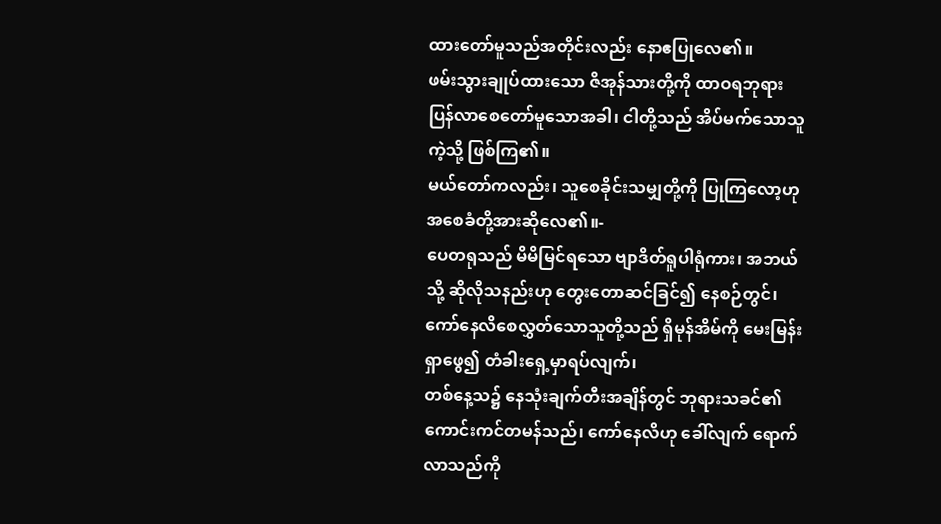ထားတော်မူသည်အတိုင်းလည်း နောဧပြုလေ၏။
ဖမ်းသွားချုပ်ထားသော ဇိအုန်သားတို့ကို ထာဝရဘုရားပြန်လာစေတော်မူသောအခါ၊ ငါတို့သည် အိပ်မက်သောသူကဲ့သို့ ဖြစ်ကြ၏။
မယ်တော်ကလည်း၊ သူစေခိုင်းသမျှတို့ကို ပြုကြလော့ဟု အစေခံတို့အားဆိုလေ၏။-
ပေတရုသည် မိမိမြင်ရသော ဗျာဒိတ်ရူပါရုံကား၊ အဘယ်သို့ ဆိုလိုသနည်းဟု တွေးတောဆင်ခြင်၍ နေစဉ်တွင်၊ ကော်နေလိစေလွှတ်သောသူတို့သည် ရှိမုန်အိမ်ကို မေးမြန်းရှာဖွေ၍ တံခါးရှေ့မှာရပ်လျက်၊
တစ်နေ့သ၌ နေသုံးချက်တီးအချိန်တွင် ဘုရားသခင်၏ ကောင်းကင်တမန်သည်၊ ကော်နေလိဟု ခေါ်လျက် ရောက်လာသည်ကို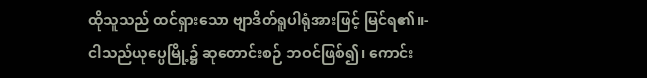ထိုသူသည် ထင်ရှားသော ဗျာဒိတ်ရူပါရုံအားဖြင့် မြင်ရ၏။-
ငါသည်ယုပ္ပေမြို့၌ ဆုတောင်းစဉ် ဘဝင်ဖြစ်၍၊ ကောင်း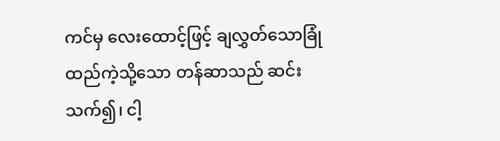ကင်မှ လေးထောင့်ဖြင့် ချလွှတ်သောခြုံထည်ကဲ့သို့သော တန်ဆာသည် ဆင်းသက်၍၊ ငါ့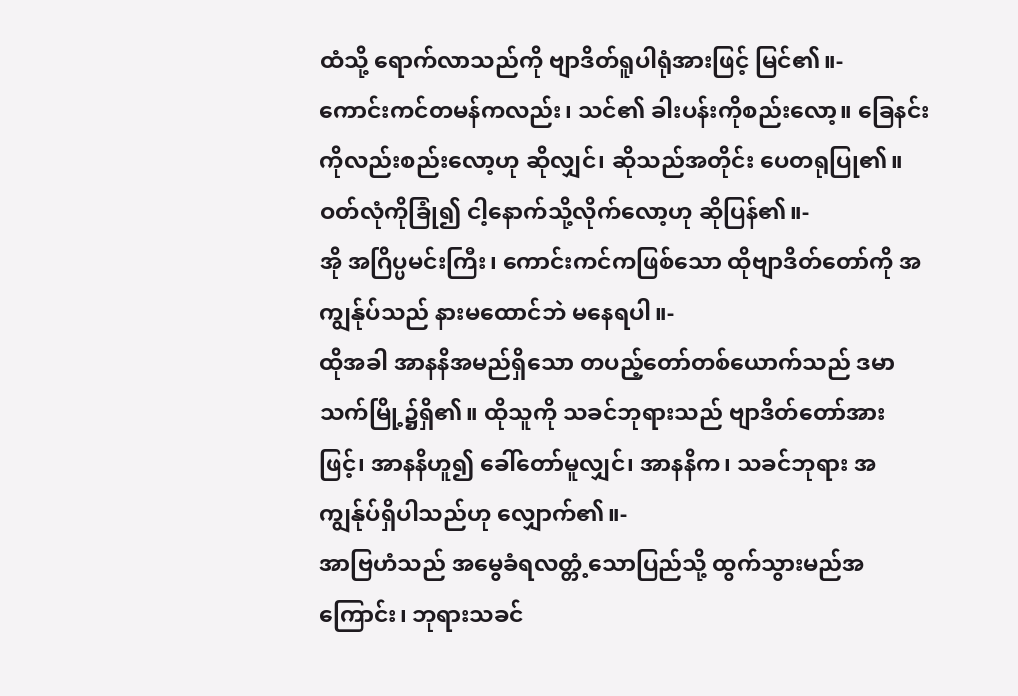ထံသို့ ရောက်လာသည်ကို ဗျာဒိတ်ရူပါရုံအားဖြင့် မြင်၏။-
ကောင်းကင်တမန်ကလည်း၊ သင်၏ ခါးပန်းကိုစည်းလော့။ ခြေနင်းကိုလည်းစည်းလော့ဟု ဆိုလျှင်၊ ဆိုသည်အတိုင်း ပေတရုပြု၏။ ဝတ်လုံကိုခြုံ၍ ငါ့နောက်သို့လိုက်လော့ဟု ဆိုပြန်၏။-
အို အဂြိပ္ပမင်းကြီး၊ ကောင်းကင်ကဖြစ်သော ထိုဗျာဒိတ်တော်ကို အကျွန်ုပ်သည် နားမထောင်ဘဲ မနေရပါ။-
ထိုအခါ အာနနိအမည်ရှိသော တပည့်တော်တစ်ယောက်သည် ဒမာသက်မြို့၌ရှိ၏။ ထိုသူကို သခင်ဘုရားသည် ဗျာဒိတ်တော်အားဖြင့်၊ အာနနိဟူ၍ ခေါ်တော်မူလျှင်၊ အာနနိက၊ သခင်ဘုရား အကျွန်ုပ်ရှိပါသည်ဟု လျှောက်၏။-
အာဗြဟံသည် အမွေခံရလတ္တံ့သောပြည်သို့ ထွက်သွားမည်အကြောင်း၊ ဘုရားသခင်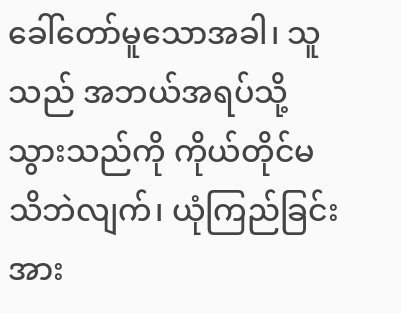ခေါ်တော်မူသောအခါ၊ သူသည် အဘယ်အရပ်သို့သွားသည်ကို ကိုယ်တိုင်မသိဘဲလျက်၊ ယုံကြည်ခြင်းအား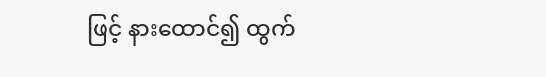ဖြင့် နားထောင်၍ ထွက်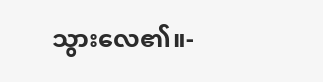သွားလေ၏။-